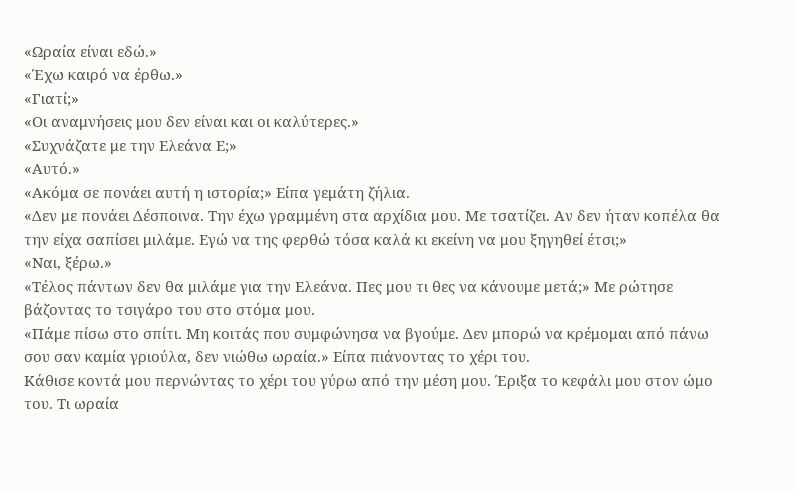«Ωραία είναι εδώ.»
«Έχω καιρό να έρθω.»
«Γιατί;»
«Οι αναμνήσεις μου δεν είναι και οι καλύτερες.»
«Συχνάζατε με την Ελεάνα Ε;»
«Αυτό.»
«Ακόμα σε πονάει αυτή η ιστορία;» Είπα γεμάτη ζήλια.
«Δεν με πονάει Δέσποινα. Την έχω γραμμένη στα αρχίδια μου. Με τσατίζει. Αν δεν ήταν κοπέλα θα την είχα σαπίσει μιλάμε. Εγώ να της φερθώ τόσα καλά κι εκείνη να μου ξηγηθεί έτσι;»
«Ναι, ξέρω.»
«Τέλος πάντων δεν θα μιλάμε για την Ελεάνα. Πες μου τι θες να κάνουμε μετά;» Με ρώτησε βάζοντας το τσιγάρο του στο στόμα μου.
«Πάμε πίσω στο σπίτι. Μη κοιτάς που συμφώνησα να βγούμε. Δεν μπορώ να κρέμομαι από πάνω σου σαν καμία γριούλα, δεν νιώθω ωραία.» Είπα πιάνοντας το χέρι του.
Κάθισε κοντά μου περνώντας το χέρι του γύρω από την μέση μου. Έριξα το κεφάλι μου στον ώμο του. Τι ωραία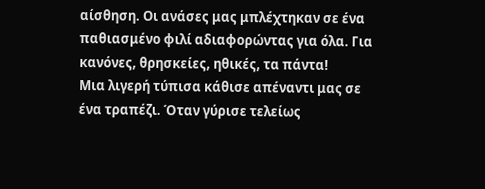αίσθηση. Οι ανάσες μας μπλέχτηκαν σε ένα παθιασμένο φιλί αδιαφορώντας για όλα. Για κανόνες, θρησκείες, ηθικές, τα πάντα!
Μια λιγερή τύπισα κάθισε απέναντι μας σε ένα τραπέζι. Όταν γύρισε τελείως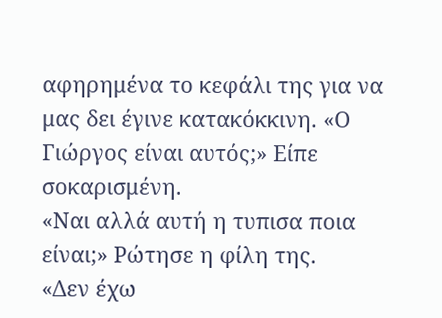αφηρημένα το κεφάλι της για να μας δει έγινε κατακόκκινη. «Ο Γιώργος είναι αυτός;» Είπε σοκαρισμένη.
«Ναι αλλά αυτή η τυπισα ποια είναι;» Ρώτησε η φίλη της.
«Δεν έχω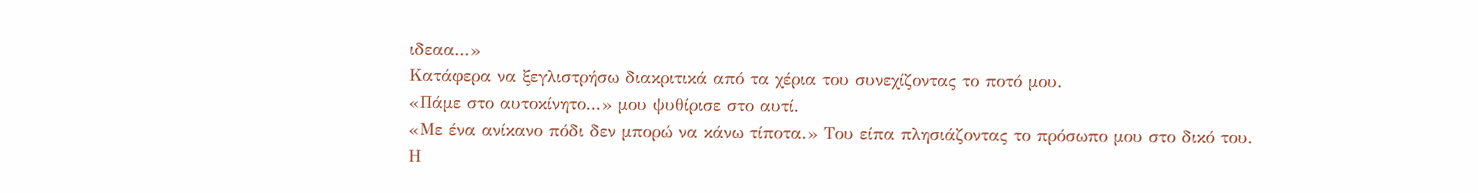ιδεαα...»
Κατάφερα να ξεγλιστρήσω διακριτικά από τα χέρια του συνεχίζοντας το ποτό μου.
«Πάμε στο αυτοκίνητο...» μου ψυθίρισε στο αυτί.
«Με ένα ανίκανο πόδι δεν μπορώ να κάνω τίποτα.» Του είπα πλησιάζοντας το πρόσωπο μου στο δικό του.
Η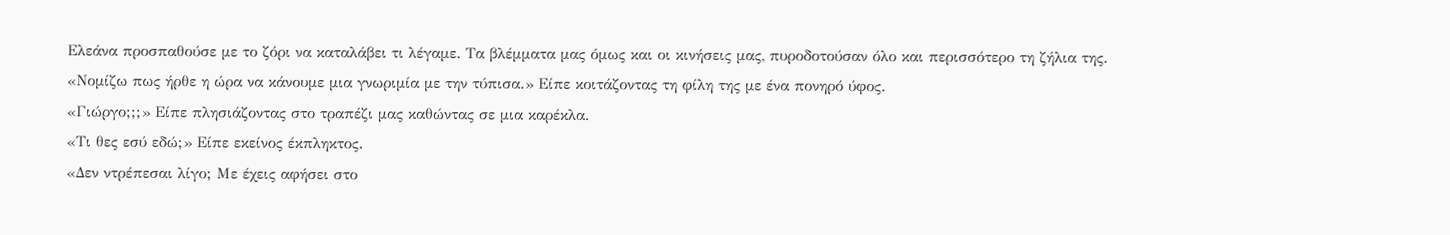Ελεάνα προσπαθούσε με το ζόρι να καταλάβει τι λέγαμε. Τα βλέμματα μας όμως και οι κινήσεις μας, πυροδοτούσαν όλο και περισσότερο τη ζήλια της.
«Νομίζω πως ήρθε η ώρα να κάνουμε μια γνωριμία με την τύπισα.» Είπε κοιτάζοντας τη φίλη της με ένα πονηρό ύφος.
«Γιώργο;;;» Είπε πλησιάζοντας στο τραπέζι μας καθώντας σε μια καρέκλα.
«Τι θες εσύ εδώ;» Είπε εκείνος έκπληκτος.
«Δεν ντρέπεσαι λίγο; Με έχεις αφήσει στο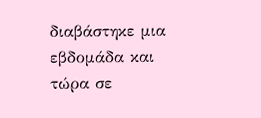διαβάστηκε μια εβδομάδα και τώρα σε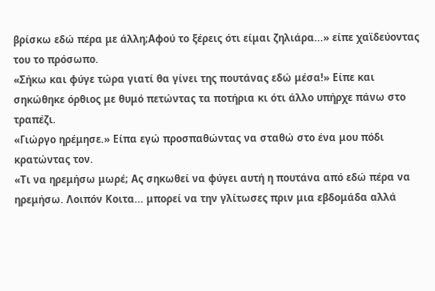βρίσκω εδώ πέρα με άλλη;Αφού το ξέρεις ότι είμαι ζηλιάρα...» είπε χαϊδεύοντας του το πρόσωπο.
«Σήκω και φύγε τώρα γιατί θα γίνει της πουτάνας εδώ μέσα!» Είπε και σηκώθηκε όρθιος με θυμό πετώντας τα ποτήρια κι ότι άλλο υπήρχε πάνω στο τραπέζι.
«Γιώργο ηρέμησε.» Είπα εγώ προσπαθώντας να σταθώ στο ένα μου πόδι κρατώντας τον.
«Τι να ηρεμήσω μωρέ; Ας σηκωθεί να φύγει αυτή η πουτάνα από εδώ πέρα να ηρεμήσω. Λοιπόν Κοιτα... μπορεί να την γλίτωσες πριν μια εβδομάδα αλλά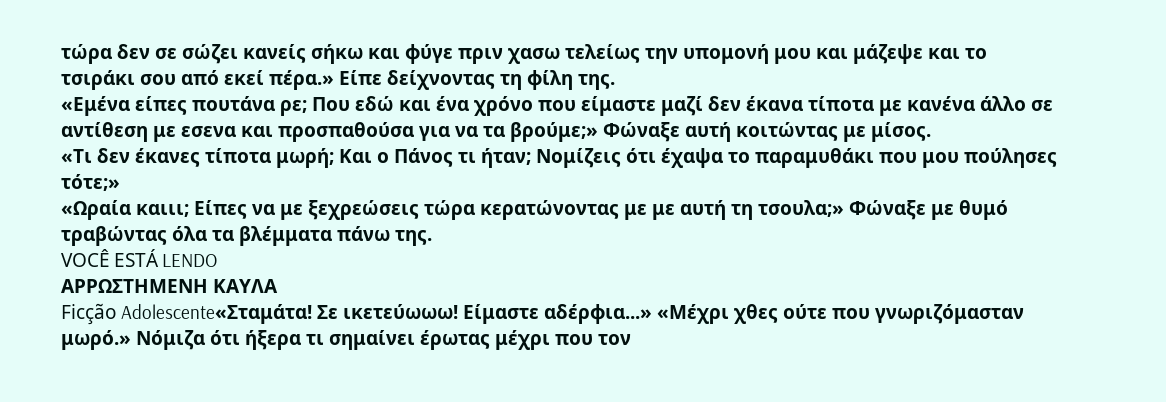τώρα δεν σε σώζει κανείς σήκω και φύγε πριν χασω τελείως την υπομονή μου και μάζεψε και το τσιράκι σου από εκεί πέρα.» Είπε δείχνοντας τη φίλη της.
«Εμένα είπες πουτάνα ρε; Που εδώ και ένα χρόνο που είμαστε μαζί δεν έκανα τίποτα με κανένα άλλο σε αντίθεση με εσενα και προσπαθούσα για να τα βρούμε;» Φώναξε αυτή κοιτώντας με μίσος.
«Τι δεν έκανες τίποτα μωρή; Και ο Πάνος τι ήταν; Νομίζεις ότι έχαψα το παραμυθάκι που μου πούλησες τότε;»
«Ωραία καιιι; Είπες να με ξεχρεώσεις τώρα κερατώνοντας με με αυτή τη τσουλα;» Φώναξε με θυμό τραβώντας όλα τα βλέμματα πάνω της.
VOCÊ ESTÁ LENDO
ΑΡΡΩΣΤΗΜΕΝΗ ΚΑΥΛΑ
Ficção Adolescente«Σταμάτα! Σε ικετεύωωω! Είμαστε αδέρφια...» «Μέχρι χθες ούτε που γνωριζόμασταν μωρό.» Νόμιζα ότι ήξερα τι σημαίνει έρωτας μέχρι που τον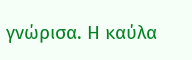γνώρισα. Η καύλα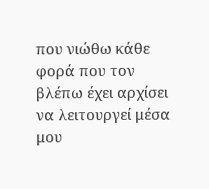που νιώθω κάθε φορά που τον βλέπω έχει αρχίσει να λειτουργεί μέσα μου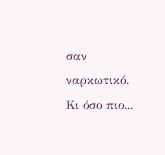σαν ναρκωτικό. Κι όσο πιο...